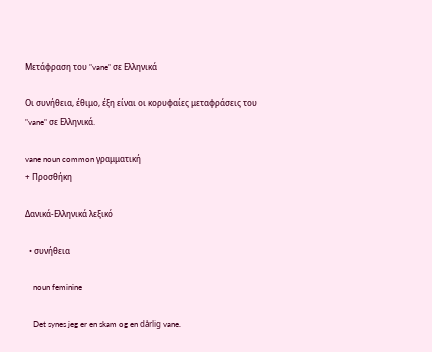Μετάφραση του "vane" σε Ελληνικά

Οι συνήθεια, έθιμο, έξη είναι οι κορυφαίες μεταφράσεις του "vane" σε Ελληνικά.

vane noun common γραμματική
+ Προσθήκη

Δανικά-Ελληνικά λεξικό

  • συνήθεια

    noun feminine

    Det synes jeg er en skam og en dårlig vane.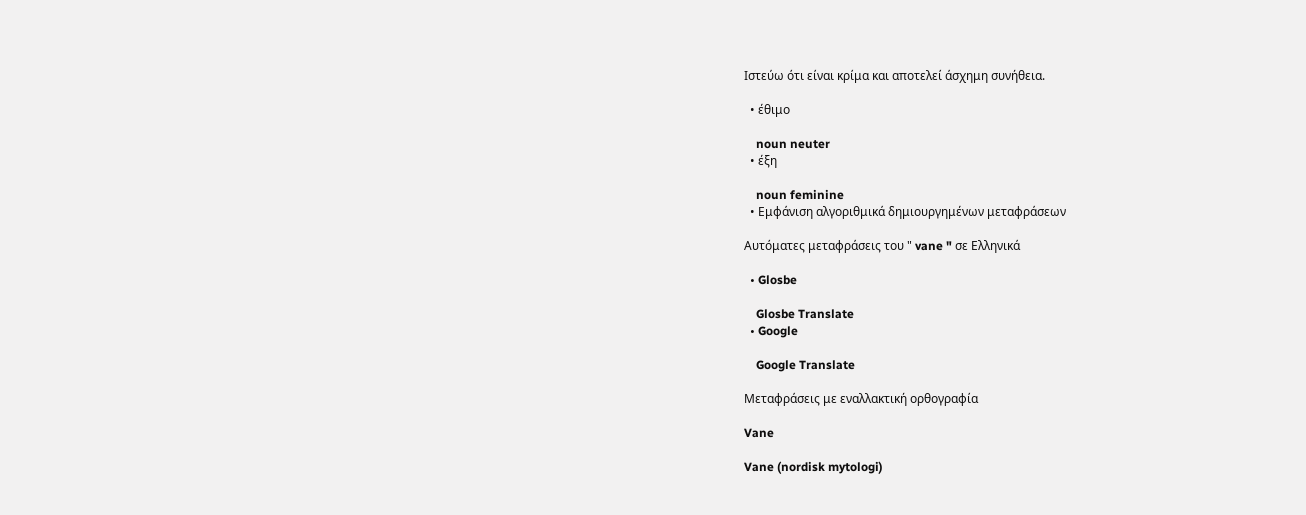Ιστεύω ότι είναι κρίμα και αποτελεί άσχημη συνήθεια.

  • έθιμο

    noun neuter
  • έξη

    noun feminine
  • Εμφάνιση αλγοριθμικά δημιουργημένων μεταφράσεων

Αυτόματες μεταφράσεις του " vane " σε Ελληνικά

  • Glosbe

    Glosbe Translate
  • Google

    Google Translate

Μεταφράσεις με εναλλακτική ορθογραφία

Vane

Vane (nordisk mytologi)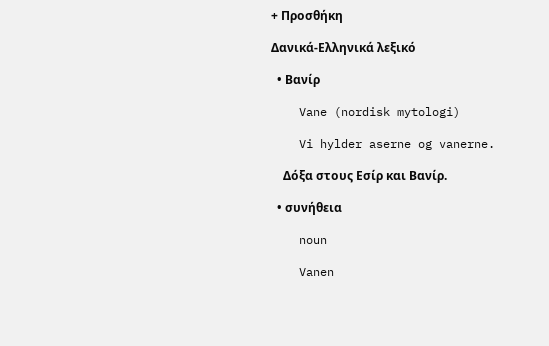+ Προσθήκη

Δανικά-Ελληνικά λεξικό

  • Βανίρ

    Vane (nordisk mytologi)

    Vi hylder aserne og vanerne.

    Δόξα στους Εσίρ και Βανίρ.

  • συνήθεια

    noun

    Vanen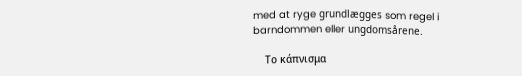med at ryge grundlægges som regel i barndommen eller ungdomsårene.

    Το κάπνισμα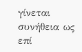γίνεται συνήθεια ως επί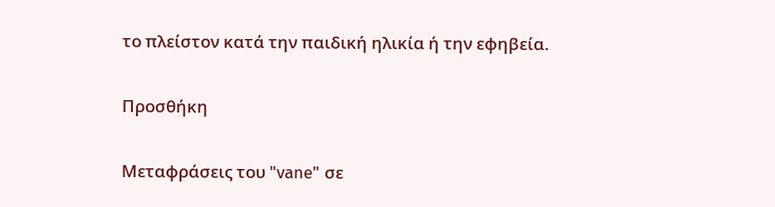το πλείστον κατά την παιδική ηλικία ή την εφηβεία.

Προσθήκη

Μεταφράσεις του "vane" σε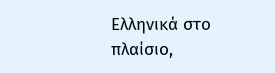Ελληνικά στο πλαίσιο,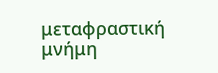μεταφραστική μνήμη